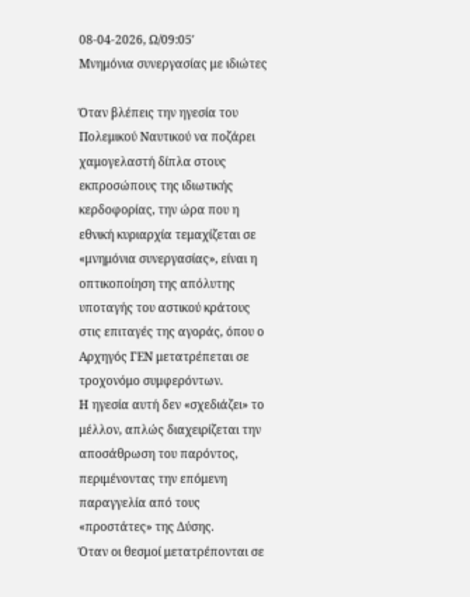08-04-2026, Ω/09:05′
Μνημόνια συνεργασίας με ιδιώτες

Όταν βλέπεις την ηγεσία του Πολεμικού Ναυτικού να ποζάρει χαμογελαστή δίπλα στους εκπροσώπους της ιδιωτικής κερδοφορίας, την ώρα που η εθνική κυριαρχία τεμαχίζεται σε «μνημόνια συνεργασίας», είναι η οπτικοποίηση της απόλυτης υποταγής του αστικού κράτους στις επιταγές της αγοράς, όπου ο Αρχηγός ΓΕΝ μετατρέπεται σε τροχονόμο συμφερόντων.
Η ηγεσία αυτή δεν «σχεδιάζει» το μέλλον, απλώς διαχειρίζεται την αποσάθρωση του παρόντος, περιμένοντας την επόμενη παραγγελία από τους «προστάτες» της Δύσης.
Όταν οι θεσμοί μετατρέπονται σε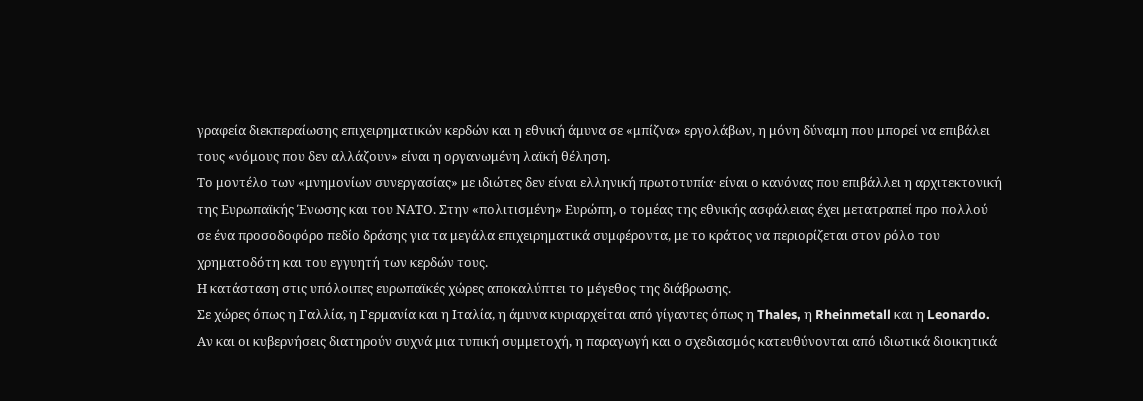γραφεία διεκπεραίωσης επιχειρηματικών κερδών και η εθνική άμυνα σε «μπίζνα» εργολάβων, η μόνη δύναμη που μπορεί να επιβάλει τους «νόμους που δεν αλλάζουν» είναι η οργανωμένη λαϊκή θέληση.
Το μοντέλο των «μνημονίων συνεργασίας» με ιδιώτες δεν είναι ελληνική πρωτοτυπία· είναι ο κανόνας που επιβάλλει η αρχιτεκτονική της Ευρωπαϊκής Ένωσης και του ΝΑΤΟ. Στην «πολιτισμένη» Ευρώπη, ο τομέας της εθνικής ασφάλειας έχει μετατραπεί προ πολλού σε ένα προσοδοφόρο πεδίο δράσης για τα μεγάλα επιχειρηματικά συμφέροντα, με το κράτος να περιορίζεται στον ρόλο του χρηματοδότη και του εγγυητή των κερδών τους.
Η κατάσταση στις υπόλοιπες ευρωπαϊκές χώρες αποκαλύπτει το μέγεθος της διάβρωσης.
Σε χώρες όπως η Γαλλία, η Γερμανία και η Ιταλία, η άμυνα κυριαρχείται από γίγαντες όπως η Thales, η Rheinmetall και η Leonardo. Αν και οι κυβερνήσεις διατηρούν συχνά μια τυπική συμμετοχή, η παραγωγή και ο σχεδιασμός κατευθύνονται από ιδιωτικά διοικητικά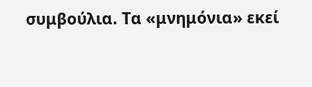συμβούλια. Τα «μνημόνια» εκεί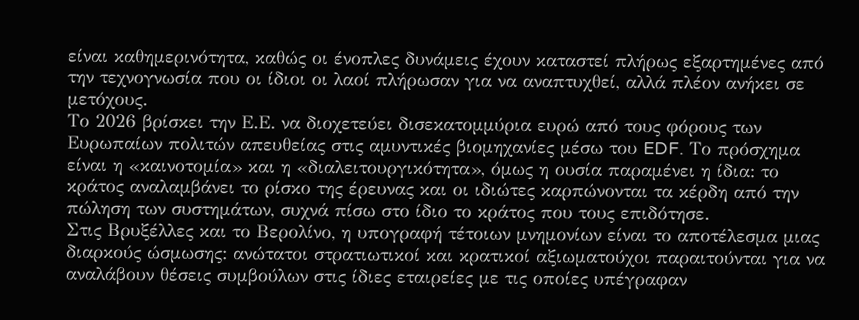είναι καθημερινότητα, καθώς οι ένοπλες δυνάμεις έχουν καταστεί πλήρως εξαρτημένες από την τεχνογνωσία που οι ίδιοι οι λαοί πλήρωσαν για να αναπτυχθεί, αλλά πλέον ανήκει σε μετόχους.
Το 2026 βρίσκει την Ε.Ε. να διοχετεύει δισεκατομμύρια ευρώ από τους φόρους των Ευρωπαίων πολιτών απευθείας στις αμυντικές βιομηχανίες μέσω του EDF. Το πρόσχημα είναι η «καινοτομία» και η «διαλειτουργικότητα», όμως η ουσία παραμένει η ίδια: το κράτος αναλαμβάνει το ρίσκο της έρευνας και οι ιδιώτες καρπώνονται τα κέρδη από την πώληση των συστημάτων, συχνά πίσω στο ίδιο το κράτος που τους επιδότησε.
Στις Βρυξέλλες και το Βερολίνο, η υπογραφή τέτοιων μνημονίων είναι το αποτέλεσμα μιας διαρκούς ώσμωσης: ανώτατοι στρατιωτικοί και κρατικοί αξιωματούχοι παραιτούνται για να αναλάβουν θέσεις συμβούλων στις ίδιες εταιρείες με τις οποίες υπέγραφαν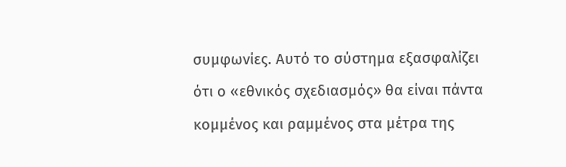συμφωνίες. Αυτό το σύστημα εξασφαλίζει ότι ο «εθνικός σχεδιασμός» θα είναι πάντα κομμένος και ραμμένος στα μέτρα της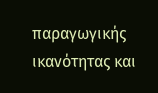παραγωγικής ικανότητας και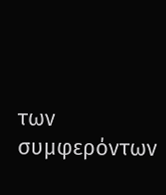των συμφερόντων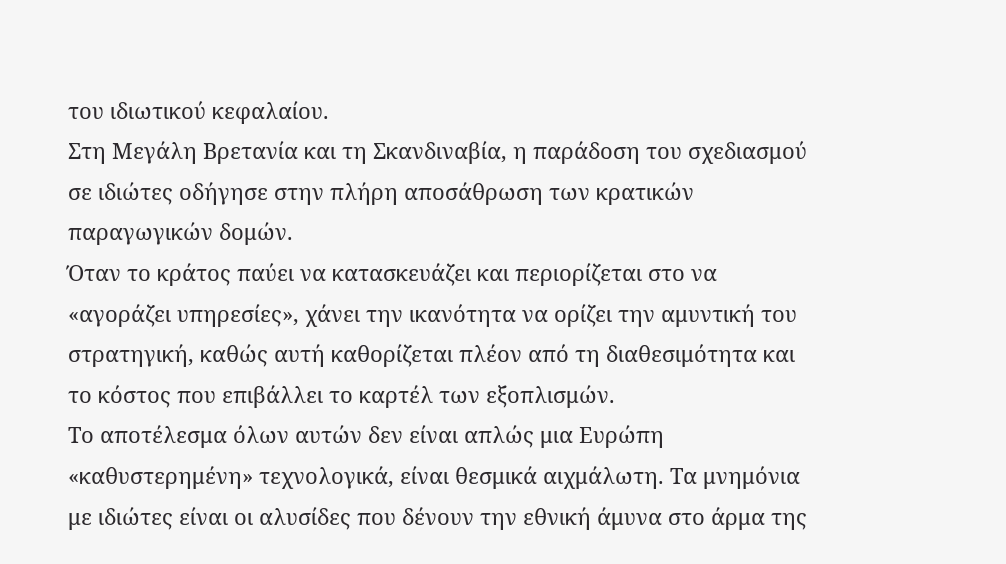του ιδιωτικού κεφαλαίου.
Στη Μεγάλη Βρετανία και τη Σκανδιναβία, η παράδοση του σχεδιασμού σε ιδιώτες οδήγησε στην πλήρη αποσάθρωση των κρατικών παραγωγικών δομών.
Όταν το κράτος παύει να κατασκευάζει και περιορίζεται στο να «αγοράζει υπηρεσίες», χάνει την ικανότητα να ορίζει την αμυντική του στρατηγική, καθώς αυτή καθορίζεται πλέον από τη διαθεσιμότητα και το κόστος που επιβάλλει το καρτέλ των εξοπλισμών.
Το αποτέλεσμα όλων αυτών δεν είναι απλώς μια Ευρώπη «καθυστερημένη» τεχνολογικά, είναι θεσμικά αιχμάλωτη. Τα μνημόνια με ιδιώτες είναι οι αλυσίδες που δένουν την εθνική άμυνα στο άρμα της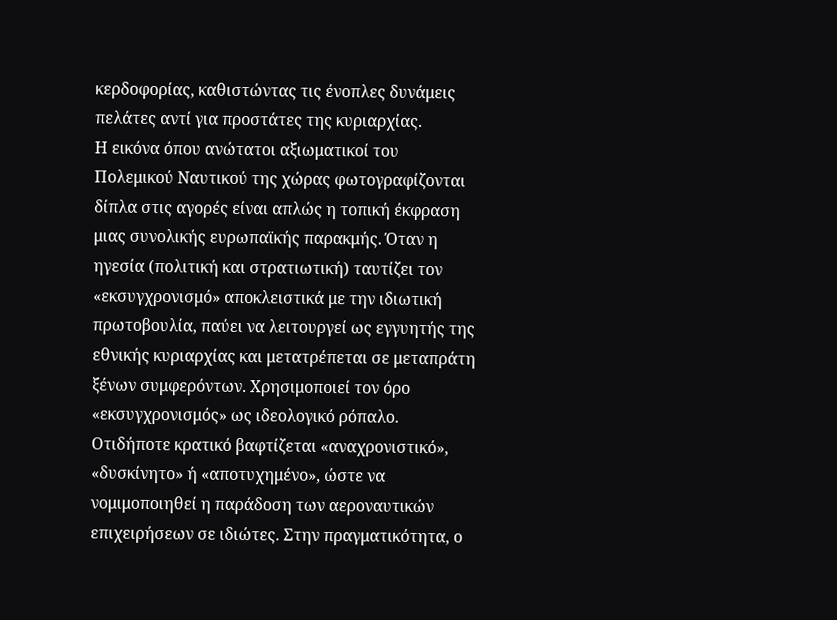κερδοφορίας, καθιστώντας τις ένοπλες δυνάμεις πελάτες αντί για προστάτες της κυριαρχίας.
Η εικόνα όπου ανώτατοι αξιωματικοί του Πολεμικού Ναυτικού της χώρας φωτογραφίζονται δίπλα στις αγορές είναι απλώς η τοπική έκφραση μιας συνολικής ευρωπαϊκής παρακμής. Όταν η ηγεσία (πολιτική και στρατιωτική) ταυτίζει τον «εκσυγχρονισμό» αποκλειστικά με την ιδιωτική πρωτοβουλία, παύει να λειτουργεί ως εγγυητής της εθνικής κυριαρχίας και μετατρέπεται σε μεταπράτη ξένων συμφερόντων. Χρησιμοποιεί τον όρο «εκσυγχρονισμός» ως ιδεολογικό ρόπαλο. Οτιδήποτε κρατικό βαφτίζεται «αναχρονιστικό», «δυσκίνητο» ή «αποτυχημένο», ώστε να νομιμοποιηθεί η παράδοση των αεροναυτικών επιχειρήσεων σε ιδιώτες. Στην πραγματικότητα, ο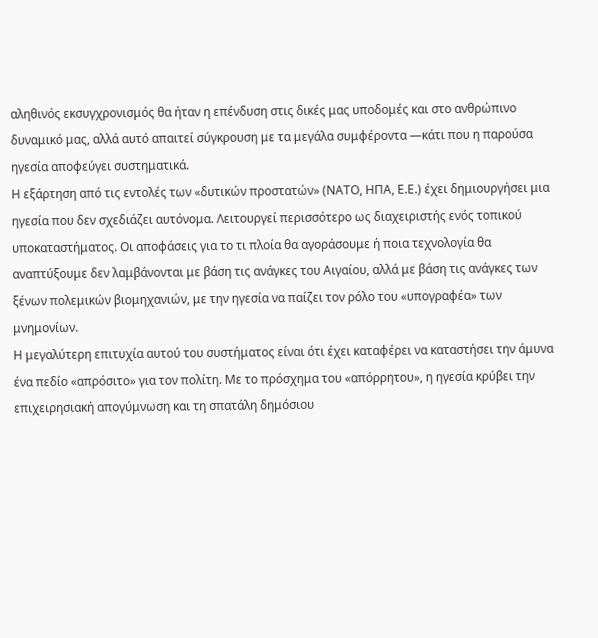αληθινός εκσυγχρονισμός θα ήταν η επένδυση στις δικές μας υποδομές και στο ανθρώπινο δυναμικό μας, αλλά αυτό απαιτεί σύγκρουση με τα μεγάλα συμφέροντα —κάτι που η παρούσα ηγεσία αποφεύγει συστηματικά.
Η εξάρτηση από τις εντολές των «δυτικών προστατών» (ΝΑΤΟ, ΗΠΑ, Ε.Ε.) έχει δημιουργήσει μια ηγεσία που δεν σχεδιάζει αυτόνομα. Λειτουργεί περισσότερο ως διαχειριστής ενός τοπικού υποκαταστήματος. Οι αποφάσεις για το τι πλοία θα αγοράσουμε ή ποια τεχνολογία θα αναπτύξουμε δεν λαμβάνονται με βάση τις ανάγκες του Αιγαίου, αλλά με βάση τις ανάγκες των ξένων πολεμικών βιομηχανιών, με την ηγεσία να παίζει τον ρόλο του «υπογραφέα» των μνημονίων.
Η μεγαλύτερη επιτυχία αυτού του συστήματος είναι ότι έχει καταφέρει να καταστήσει την άμυνα ένα πεδίο «απρόσιτο» για τον πολίτη. Με το πρόσχημα του «απόρρητου», η ηγεσία κρύβει την επιχειρησιακή απογύμνωση και τη σπατάλη δημόσιου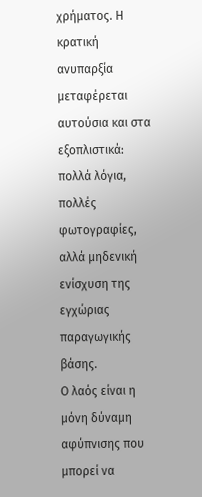χρήματος. Η κρατική ανυπαρξία μεταφέρεται αυτούσια και στα εξοπλιστικά: πολλά λόγια, πολλές φωτογραφίες, αλλά μηδενική ενίσχυση της εγχώριας παραγωγικής βάσης.
Ο λαός είναι η μόνη δύναμη αφύπνισης που μπορεί να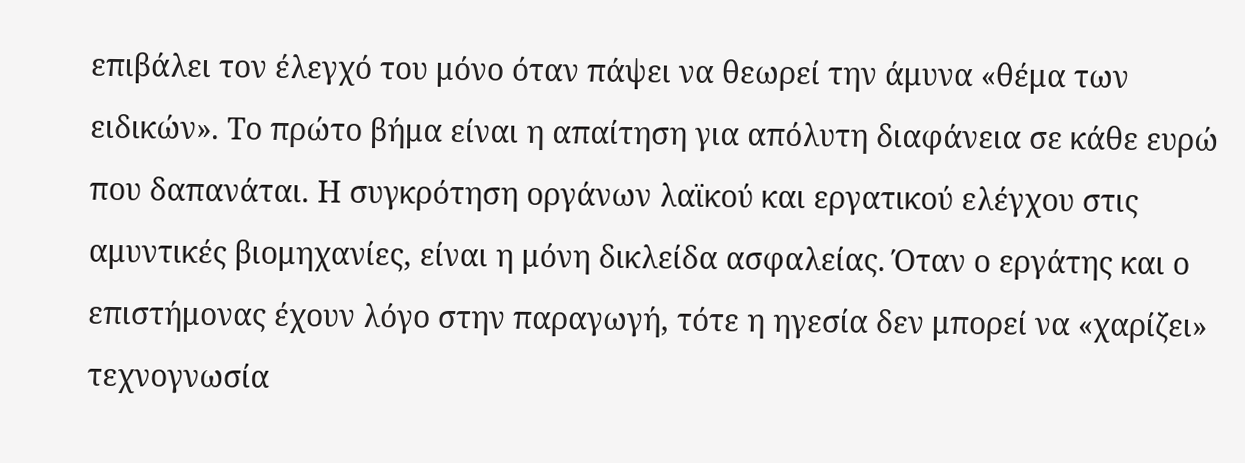επιβάλει τον έλεγχό του μόνο όταν πάψει να θεωρεί την άμυνα «θέμα των ειδικών». Το πρώτο βήμα είναι η απαίτηση για απόλυτη διαφάνεια σε κάθε ευρώ που δαπανάται. Η συγκρότηση οργάνων λαϊκού και εργατικού ελέγχου στις αμυντικές βιομηχανίες, είναι η μόνη δικλείδα ασφαλείας. Όταν ο εργάτης και ο επιστήμονας έχουν λόγο στην παραγωγή, τότε η ηγεσία δεν μπορεί να «χαρίζει» τεχνογνωσία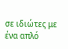σε ιδιώτες με ένα απλό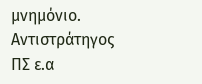μνημόνιο.
Αντιστράτηγος ΠΣ ε.α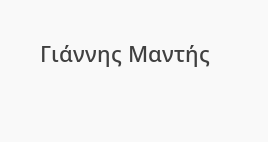Γιάννης Μαντής